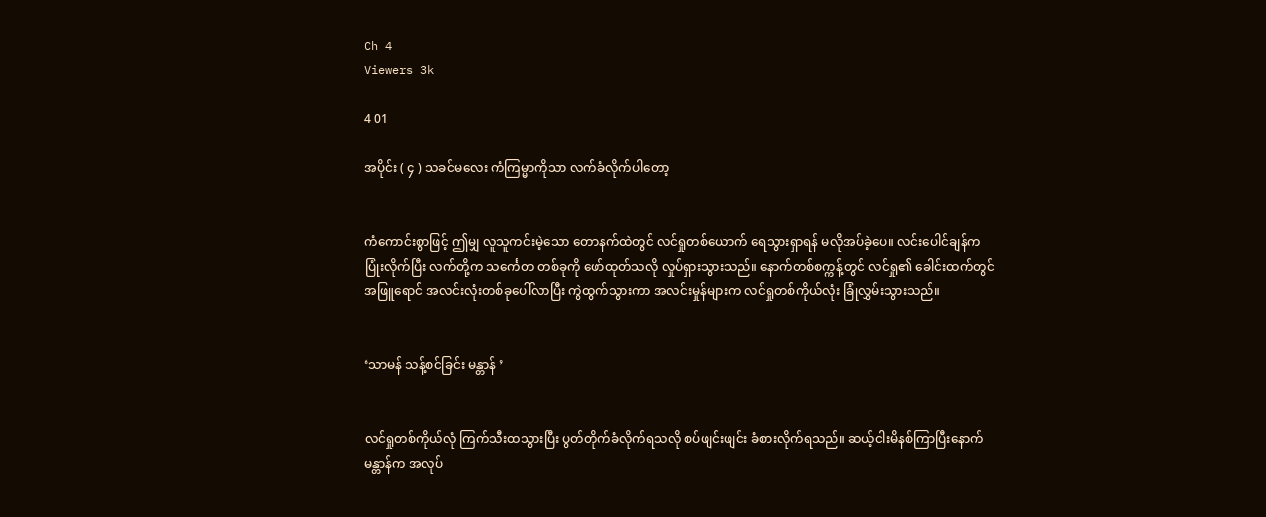Ch 4
Viewers 3k

4 01

အပိုင်း ( ၄ ) သခင်မလေး ကံကြမ္မာကိုသာ လက်ခံလိုက်ပါတော့


ကံကောင်းစွာဖြင့် ဤမျှ လူသူကင်းမဲ့သော တောနက်ထဲတွင် လင်ရှုတစ်ယောက် ရေသွားရှာရန် မလိုအပ်ခဲ့ပေ။ လင်းပေါင်ချန်က ပြုံးလိုက်ပြီး လက်တို့က သင်္ကေတ တစ်ခုကို ဖော်ထုတ်သလို လှုပ်ရှားသွားသည်။ နောက်တစ်စက္ကန့်တွင် လင်ရှု၏ ခေါင်းထက်တွင် အဖြူရောင် အလင်းလုံးတစ်ခုပေါ်လာပြီး ကွဲထွက်သွားကာ အလင်းမှုန်များက လင်ရှုတစ်ကိုယ်လုံး ခြုံလွှမ်းသွားသည်။


‘သာမန် သန့်စင်ခြင်း မန္တာန် ’


လင်ရှုတစ်ကိုယ်လုံ ကြက်သီးထသွားပြီး ပွတ်တိုက်ခံလိုက်ရသလို စပ်ဖျင်းဖျင်း ခံစားလိုက်ရသည်။ ဆယ့်ငါးမိနစ်ကြာပြီးနောက် မန္တာန်က အလုပ်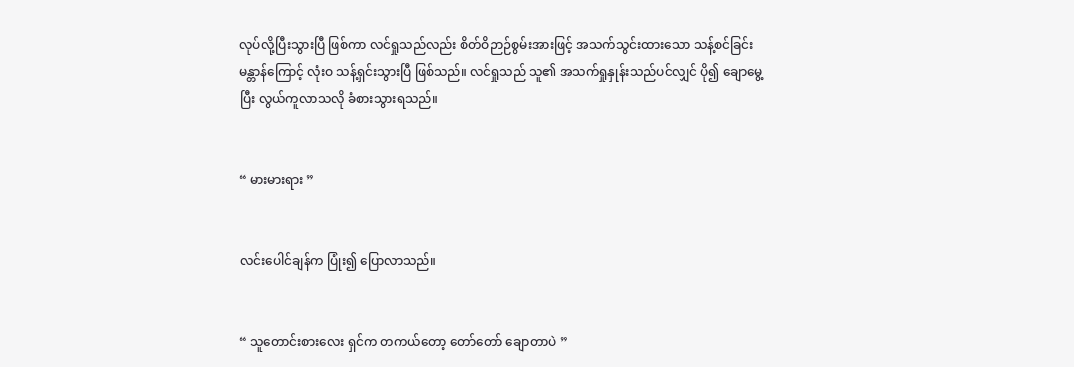လုပ်လို့ပြီးသွားပြီ ဖြစ်ကာ လင်ရှုသည်လည်း စိတ်ဝိဉာဉ်စွမ်းအားဖြင့် အသက်သွင်းထားသော သန့်စင်ခြင်းမန္တာန်ကြောင့် လုံးဝ သန့်ရှင်းသွားပြီ ဖြစ်သည်။ လင်ရှုသည် သူ၏ အသက်ရှုနှုန်းသည်ပင်လျှင် ပို၍ ချောမွေ့ပြီး လွယ်ကူလာသလို ခံစားသွားရသည်။


“ မားမားရား ”


လင်းပေါင်ချန်က ပြုံး၍ ပြောလာသည်။


“ သူတောင်းစားလေး ရှင်က တကယ်တော့ တော်တော် ချောတာပဲ ”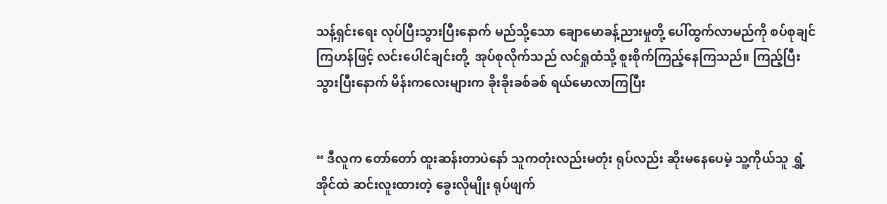သန့်ရှင်းရေး လုပ်ပြီးသွားပြီးနောက် မည်သို့သော ချောမောခန့်ညားမှုတို့ ပေါ်ထွက်လာမည်ကို စပ်စုချင်ကြဟန်ဖြင့် လင်းပေါင်ချင်းတို့  အုပ်စုလိုက်သည် လင်ရှုထံသို့ စူးစိုက်ကြည့်နေကြသည်။ ကြည့်ပြီးသွားပြီးနောက် မိန်းကလေးများက ခိုးခိုးခစ်ခစ် ရယ်မောလာကြပြီး


“ ဒီလူက တော်တော် ထူးဆန်းတာပဲနော် သူကတုံးလည်းမတုံး ရုပ်လည်း ဆိုးမနေပေမဲ့ သူ့ကိုယ်သူ ရွှံ့အိုင်ထဲ ဆင်းလူးထားတဲ့ ခွေးလိုမျိုး ရုပ်ဖျက်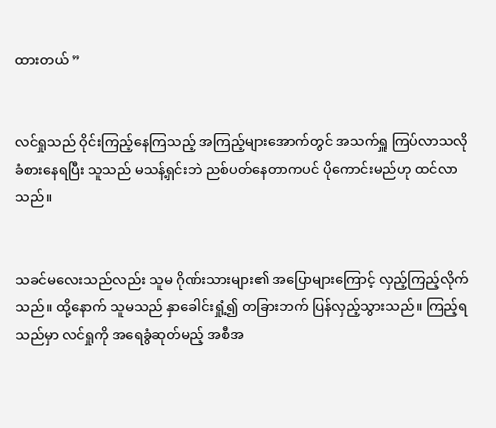ထားတယ် ”


လင်ရှုသည် ဝိုင်းကြည့်နေကြသည့် အကြည့်များအောက်တွင် အသက်ရှူ ကြပ်လာသလို ခံစားနေရပြီး သူသည် မသန့်ရှင်းဘဲ ညစ်ပတ်နေတာကပင် ပိုကောင်းမည်ဟု ထင်လာသည်။


သခင်မလေးသည်လည်း သူမ ဂိုဏ်းသားများ၏ အပြောများကြောင့် လှည့်ကြည့်လိုက်သည်။ ထို့နောက် သူမသည် နှာခေါင်းရှုံ့၍ တခြားဘက် ပြန်လှည့်သွားသည်။ ကြည့်ရသည်မှာ လင်ရှုကို အရေခွံဆုတ်မည့် အစီအ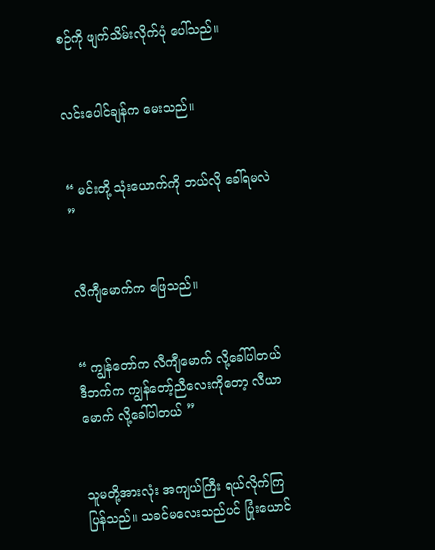စဉ်ကို ဖျက်သိမ်းလိုက်ပုံ ပေါ်သည်။


လင်းပေါင်ချန်က မေးသည်။


“ မင်းတို့ သုံးယောက်ကို ဘယ်လို ခေါ်ရမလဲ ”


လီကျီမောက်က ဖြေသည်။


“ ကျွန်တော်က လီကျီမောက် လို့ခေါ်ပါတယ် ဒီဘက်က ကျွန်တော့်ညီလေးကိုတော့ လီယာမောက် လို့ခေါ်ပါတယ် ”


သူမတို့အားလုံး အကျယ်ကြီး ရယ်လိုက်ကြပြန်သည်။ သခင်မလေးသည်ပင် ပြုံးယောင်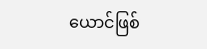ယောင်ဖြစ်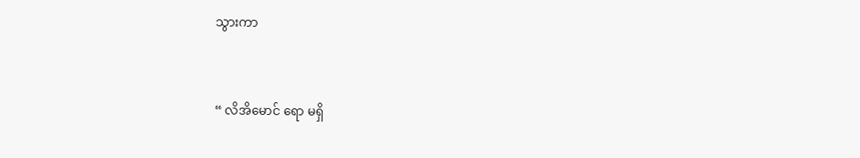သွားကာ


“ လိအိမောင် ရော မရှိ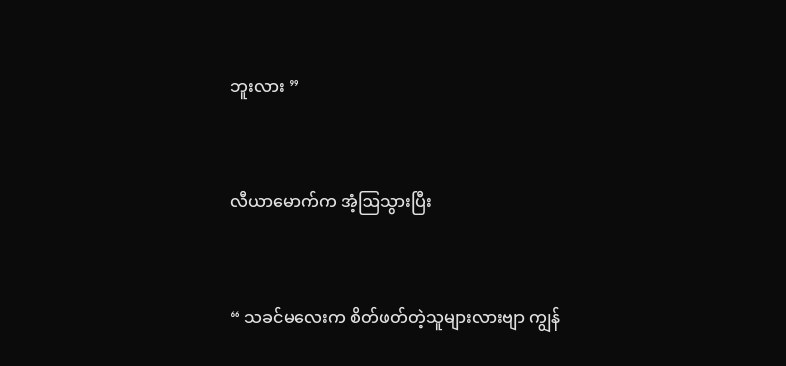ဘူးလား ”


လီယာမောက်က အံ့ဩသွားပြီး


“ သခင်မလေးက စိတ်ဖတ်တဲ့သူများလားဗျာ ကျွန်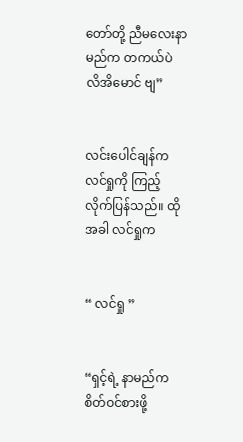တော်တို့ ညီမလေးနာမည်က တကယ်ပဲ လိအိမောင် ဗျ”


လင်းပေါင်ချန်က လင်ရှုကို ကြည့်လိုက်ပြန်သည်။ ထိုအခါ လင်ရှုက


“ လင်ရှု ”


“ရှင့်ရဲ့ နာမည်က စိတ်ဝင်စားဖို့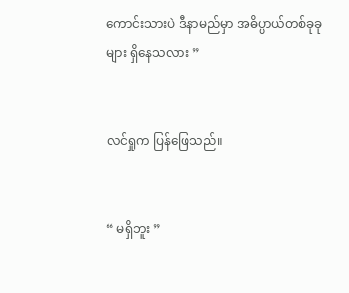ကောင်းသားပဲ ဒီနာမည်မှာ အဓိပ္ပာယ်တစ်ခုခုများ ရှိနေသလား ”


လင်ရှုက ပြန်ဖြေသည်။


“ မရှိဘူး ”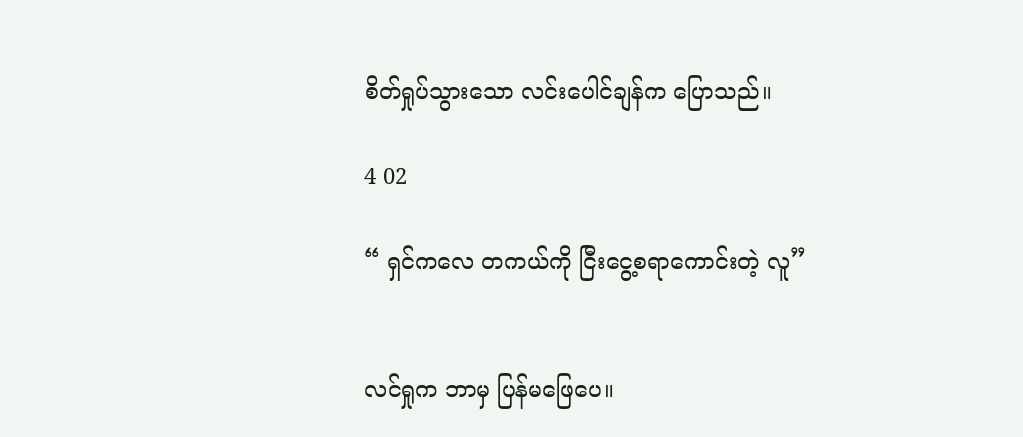စိတ်ရှုပ်သွားသော လင်းပေါင်ချန်က ပြောသည်။

4 02

“ ရှင်ကလေ တကယ်ကို ငြီးငွေ့စရာကောင်းတဲ့ လူ”


လင်ရှုက ဘာမှ ပြန်မဖြေပေ။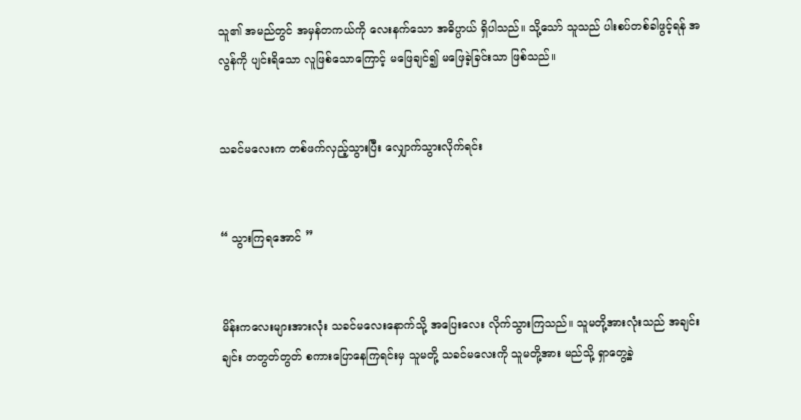သူ၏ အမည်တွင် အမှန်တကယ်ကို လေးနက်သော အဓိပ္ပာယ် ရှိပါသည်။ သို့သော် သူသည် ပါးစပ်တစ်ခါဖွင့်ရန် အလွန်ကို ပျင်းရိသော လူဖြစ်သောကြောင့် မဖြေချင်၍ မဖြေခဲ့ခြင်းသာ ဖြစ်သည်။


သခင်မလေးက တစ်ဖက်လှည့်သွားပြီး လျှောက်သွားလိုက်ရင်း


“ သွားကြရအောင် ”


မိန်းကလေးများအားလုံး သခင်မလေးနောက်သို့ အပြေးလေး လိုက်သွားကြသည်။ သူမတို့အားလုံးသည် အချင်းချင်း တတွတ်တွတ် စကားပြောနေကြရင်းမှ သူမတို့ သခင်မလေးကို သူမတို့အား မည်သို့ ရှာတွေ့ခဲ့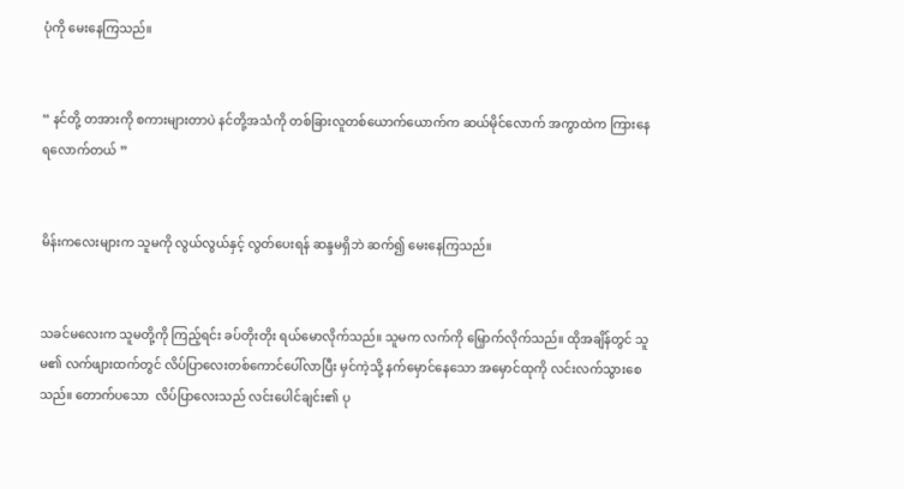ပုံကို မေးနေကြသည်။


“ နင်တို့ တအားကို စကားများတာပဲ နင်တို့အသံကို တစ်ခြားလူတစ်ယောက်ယောက်က ဆယ်မိုင်လောက် အကွာထဲက ကြားနေရလောက်တယ် ”


မိန်းကလေးများက သူမကို လွယ်လွယ်နှင့် လွတ်ပေးရန် ဆန္ဒမရှိဘဲ ဆက်၍ မေးနေကြသည်။


သခင်မလေးက သူမတို့ကို ကြည့်ရင်း ခပ်တိုးတိုး ရယ်မောလိုက်သည်။ သူမက လက်ကို မြှောက်လိုက်သည်။ ထိုအချိန်တွင် သူမ၏ လက်ဖျားထက်တွင် လိပ်ပြာလေးတစ်ကောင်ပေါ်လာပြီး မှင်ကဲ့သို့ နက်မှောင်နေသော အမှောင်ထုကို လင်းလက်သွားစေသည်။ တောက်ပသော  လိပ်ပြာလေးသည် လင်းပေါင်ချင်း၏ ပု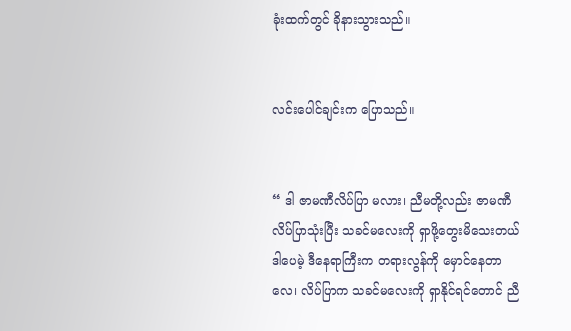ခုံးထက်တွင် ခိုနားသွားသည်။


လင်းပေါင်ချင်းက ပြောသည်။


“ ဒါ ဇာမဏီလိပ်ပြာ မလား၊ ညီမတို့လည်း ဇာမဏီလိပ်ပြာသုံးပြီး သခင်မလေးကို ရှာဖို့တွေးမိသေးတယ် ဒါပေမဲ့ ဒီနေရာကြီးက တရားလွန်ကို မှောင်နေတာလေ၊ လိပ်ပြာက သခင်မလေးကို ရှာနိုင်ရင်တောင် ညီ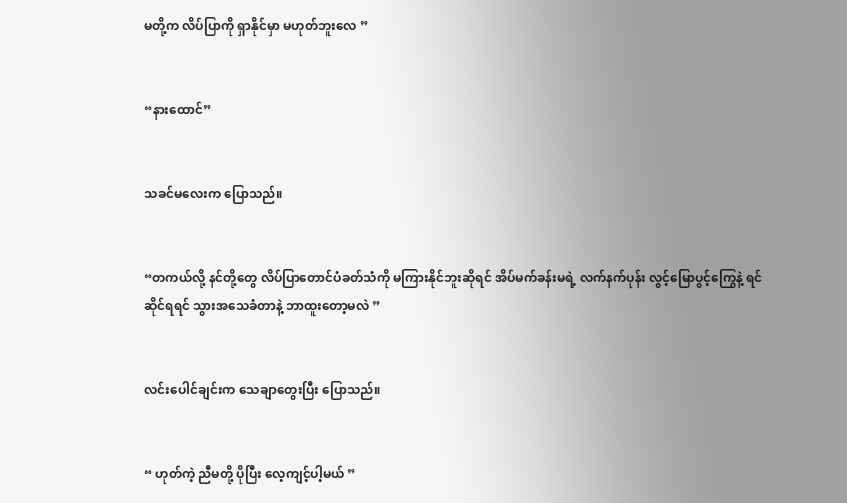မတို့က လိပ်ပြာကို ရှာနိုင်မှာ မဟုတ်ဘူးလေ ”


“နားထောင်”


သခင်မလေးက ပြောသည်။


“တကယ်လို့ နင်တို့တွေ လိပ်ပြာတောင်ပံခတ်သံကို မကြားနိုင်ဘူးဆိုရင် အိပ်မက်ခန်းမရဲ့ လက်နက်ပုန်း လွင့်မြောပွင့်ကြွေနဲ့ ရင်ဆိုင်ရရင် သွားအသေခံတာနဲ့ ဘာထူးတော့မလဲ ”


လင်းပေါင်ချင်းက သေချာတွေးပြီး ပြောသည်။


“ ဟုတ်ကဲ့ ညီမတို့ ပိုပြီး လေ့ကျင့်ပါ့မယ် ”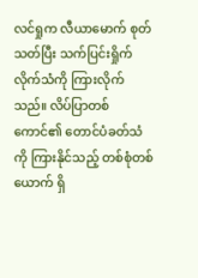လင်ရှုက လီယာမောက် စုတ်သတ်ပြီး သက်ပြင်းရှိုက်လိုက်သံကို ကြားလိုက်သည်။ လိပ်ပြာတစ်ကောင်၏ တောင်ပံခတ်သံကို ကြားနိုင်သည့် တစ်စုံတစ်ယောက် ရှိ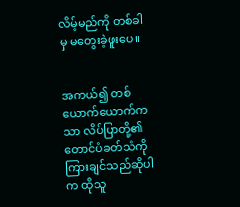လိမ့်မည်ကို တစ်ခါမှ မတွေးခဲ့ဖူးပေ။


အကယ်၍ တစ်ယောက်ယောက်ကသာ လိပ်ပြာတို့၏ တောင်ပံခတ်သံကို ကြားချင်သည်ဆိုပါက ထိုသူ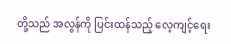တို့သည် အလွန်ကို ပြင်းထန်သည့် လေ့ကျင့်ရေး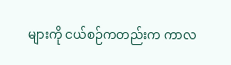များကို ငယ်စဉ်ကတည်းက ကာလ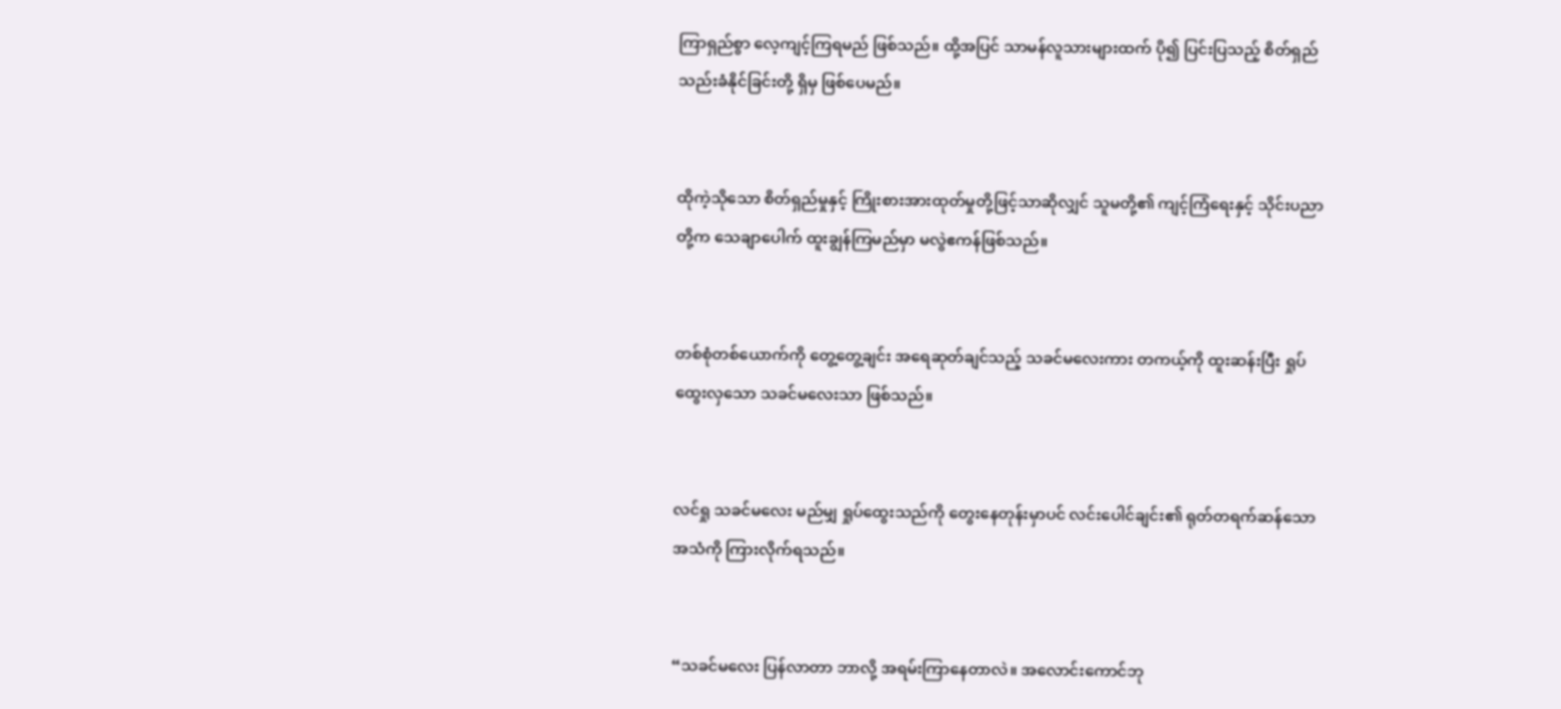ကြာရှည်စွာ လေ့ကျင့်ကြရမည် ဖြစ်သည်။ ထို့အပြင် သာမန်လူသားများထက် ပို၍ ပြင်းပြသည့် စိတ်ရှည်သည်းခံနိုင်ခြင်းတို့ ရှိမှ ဖြစ်ပေမည်။


ထိုကဲ့သိုသော စိတ်ရှည်မှုနှင့် ကြိုးစားအားထုတ်မှုတို့ဖြင့်သာဆိုလျှင် သူမတို့၏ ကျင့်ကြံရေးနှင့် သိုင်းပညာတို့က သေချာပေါက် ထူးချွန်ကြမည်မှာ မလွဲဧကန်ဖြစ်သည်။


တစ်စုံတစ်ယောက်ကို တွေ့တွေ့ချင်း အရေဆုတ်ချင်သည့် သခင်မလေးကား တကယ့်ကို ထူးဆန်းပြီး ရှုပ်ထွေးလှသော သခင်မလေးသာ ဖြစ်သည်။


လင်ရှု သခင်မလေး မည်မျှ ရှုပ်ထွေးသည်ကို တွေးနေတုန်းမှာပင် လင်းပေါင်ချင်း၏ ရုတ်တရက်ဆန်သော အသံကို ကြားလိုက်ရသည်။


“သခင်မလေး ပြန်လာတာ ဘာလို့ အရမ်းကြာနေတာလဲ။ အလောင်းကောင်ဘု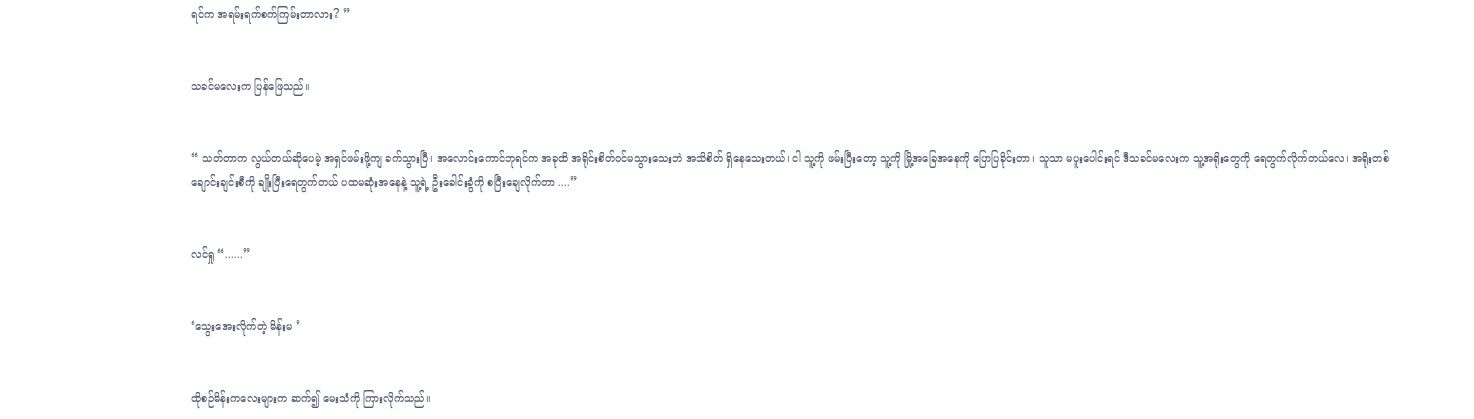ရင်က အရမ်းရက်စက်ကြမ်းတာလား? ”


သခင်မလေးက ပြန်ဖြေသည်။


“ သတ်တာက လွယ်တယ်ဆိုပေမဲ့ အရှင်ဖမ်းဖို့ကျ ခက်သွားပြီ၊ အလောင်းကောင်ဘုရင်က အခုထိ အရိုင်းစိတ်ဝင်မသွားသေးဘဲ အသိစိတ် ရှိနေသေးတယ်၊ ငါ သူ့ကို ဖမ်းပြီးတော့ သူ့ကို မြို့အခြေအနေကို ပြောပြခိုင်းတာ၊ သူသာ မပူးပေါင်းရင် ဒီသခင်မလေးက သူ့အရိုးတွေကို ရေတွက်လိုက်တယ်လေ၊ အရိုးတစ်ချောင်းချင်းစီကို ချိုးပြီးရေတွက်တယ် ပထမဆုံးအနေနဲ့ သူ့ရဲ့ ဦးခေါင်းခွံကို စပြီးချေလိုက်တာ ....”


လင်ရှု “......”


‘သွေးအေးလိုက်တဲ့ မိန်းမ ’


ထိုစဉ်မိန်းကလေးများက ဆက်၍ မေးသံကို ကြားလိုက်သည်။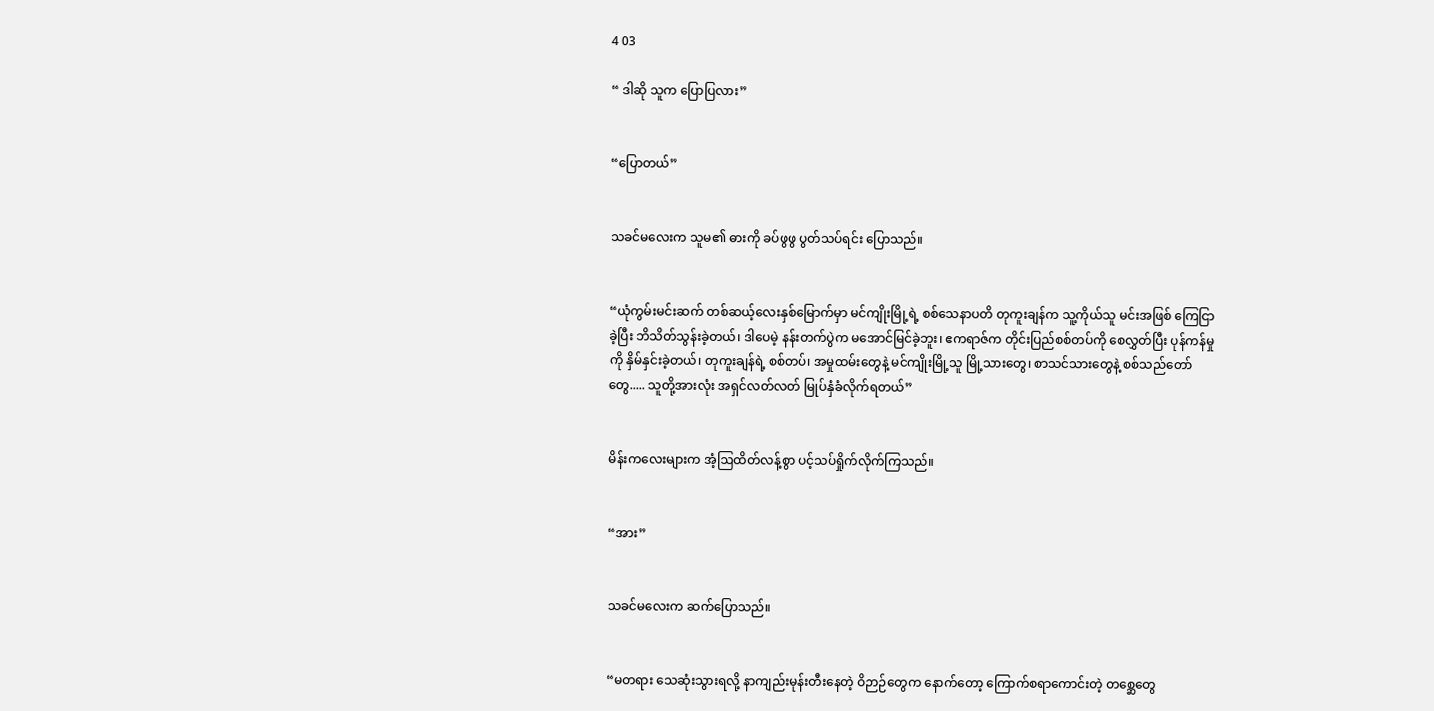4 03

“ ဒါဆို သူက ပြောပြလား”


“ပြောတယ်”


သခင်မလေးက သူမ၏ ဓားကို ခပ်ဖွဖွ ပွတ်သပ်ရင်း ပြောသည်။


“ယုံကွမ်းမင်းဆက် တစ်ဆယ့်လေးနှစ်မြောက်မှာ မင်ကျိုးမြို့ရဲ့ စစ်သေနာပတိ တုကူးချန်က သူ့ကိုယ်သူ မင်းအဖြစ် ကြေငြာခဲ့ပြီး ဘိသိတ်သွန်းခဲ့တယ်၊ ဒါပေမဲ့ နန်းတက်ပွဲက မအောင်မြင်ခဲ့ဘူး၊ ဧကရာဇ်က တိုင်းပြည်စစ်တပ်ကို စေလွှတ်ပြီး ပုန်ကန်မှုကို နှိမ်နှင်းခဲ့တယ်၊ တုကူးချန်ရဲ့ စစ်တပ်၊ အမှုထမ်းတွေနဲ့ မင်ကျိုးမြို့သူ မြို့သားတွေ၊ စာသင်သားတွေနဲ့ စစ်သည်တော်တွေ..... သူတို့အားလုံး အရှင်လတ်လတ် မြုပ်နှံခံလိုက်ရတယ်”


မိန်းကလေးများက အံ့ဩထိတ်လန့်စွာ ပင့်သပ်ရှိုက်လိုက်ကြသည်။


“အား”


သခင်မလေးက ဆက်ပြောသည်။


“မတရား သေဆုံးသွားရလို့ နာကျည်းမုန်းတီးနေတဲ့ ဝိဉာဉ်တွေက နောက်တော့ ကြောက်စရာကောင်းတဲ့ တစ္ဆေတွေ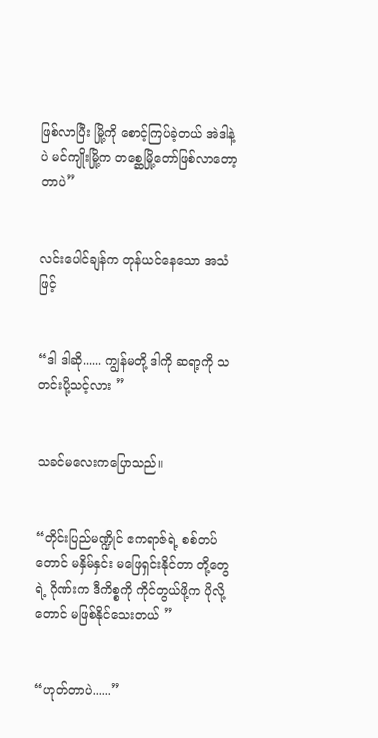ဖြစ်လာပြီး မြို့ကို စောင့်ကြပ်ခဲ့တယ် အဲဒါနဲ့ပဲ မင်ကျိုးမြို့က တစ္ဆေမြို့တော်ဖြစ်လာတော့တာပဲ”


လင်းပေါင်ချန်က တုန်ယင်နေသော အသံဖြင့်


“ဒါ ဒါဆို...... ကျွန်မတို့ ဒါကို ဆရာ့ကို သတင်းပို့သင့်လား ”


သခင်မလေးကပြောသည်။


“တိုင်းပြည်မဏ္ဍိုင် ဧကရာဇ်ရဲ့ စစ်တပ်တောင် မနှိမ်နှင်း မဖြေရှင်းနိုင်တာ တို့တွေရဲ့ ဂိုဏ်းက ဒီကိစ္စကို ကိုင်တွယ်ဖို့က ပိုလို့တောင် မဖြစ်နိုင်သေးတယ် ”


“ဟုတ်တာပဲ......”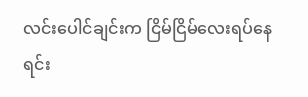လင်းပေါင်ချင်းက ငြိမ်ငြိမ်လေးရပ်နေရင်း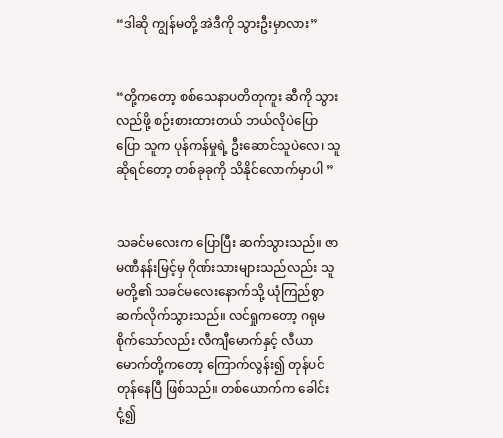“ဒါဆို ကျွန်မတို့ အဲဒီကို သွားဦးမှာလား”


“တို့ကတော့ စစ်သေနာပတိတုကူး ဆီကို သွားလည်ဖို့ စဉ်းစားထားတယ် ဘယ်လိုပဲပြောပြော သူက ပုန်ကန်မှုရဲ့ ဦးဆောင်သူပဲလေ၊ သူဆိုရင်တော့ တစ်ခုခုကို သိနိုင်လောက်မှာပါ ”


သခင်မလေးက ပြောပြီး ဆက်သွားသည်။ ဇာမဏီနန်းမြင့်မှ ဂိုဏ်းသားများသည်လည်း သူမတို့၏ သခင်မလေးနောက်သို့ ယုံကြည်စွာ ဆက်လိုက်သွားသည်။ လင်ရှုကတော့ ဂရုမစိုက်သော်လည်း လီကျီမောက်နှင့် လီယာမောက်တို့ကတော့ ကြောက်လွန်း၍ တုန်ပင်တုန်နေပြီ ဖြစ်သည်။ တစ်ယောက်က ခေါင်းငုံ့၍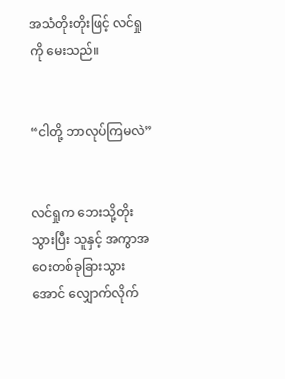အသံတိုးတိုးဖြင့် လင်ရှုကို မေးသည်။


“ငါတို့ ဘာလုပ်ကြမလဲ”


လင်ရှုက ဘေးသို့တိုးသွားပြီး သူနှင့် အကွာအဝေးတစ်ခုခြားသွားအောင် လျှောက်လိုက်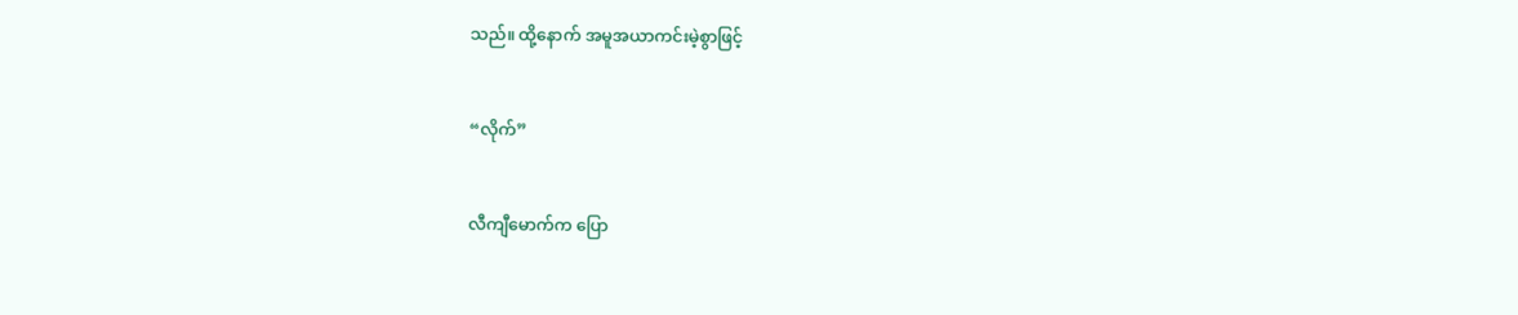သည်။ ထို့နောက် အမူအယာကင်းမဲ့စွာဖြင့်


“လိုက်”


လီကျီမောက်က ပြော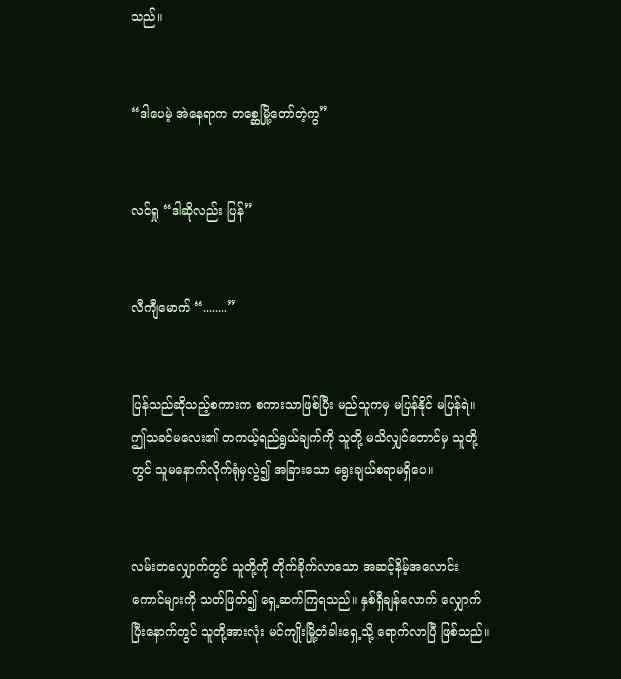သည်။


“ဒါပေမဲ့ အဲနေရာက တစ္ဆေမြို့တော်တဲ့ကွ”


လင်ရှု “ဒါဆိုလည်း ပြန်”


လီကျီမောက် “........”


ပြန်သည်ဆိုသည့်စကားက စကားသာဖြစ်ပြီး မည်သူကမှ မပြန်နိုင် မပြန်ရဲ။ ဤသခင်မလေး၏ တကယ့်ရည်ရွယ်ချက်ကို သူတို့ မသိလျှင်တောင်မှ သူတို့တွင် သူမနောက်လိုက်ရုံမှလွဲ၍ အခြားသော ရွေးချယ်စရာမရှိပေ။


လမ်းတလျှောက်တွင် သူတို့ကို တိုက်ခိုက်လာသော အဆင့်နိမ့်အလောင်းကောင်များကို သတ်ဖြတ်၍ ရှေ့ဆက်ကြရသည်။ နှစ်ရှီချန်လောက် လျှောက်ပြီးနောက်တွင် သူတို့အားလုံး မင်ကျိုးမြို့တံခါးရှေ့သို့ ရောက်လာပြီ ဖြစ်သည်။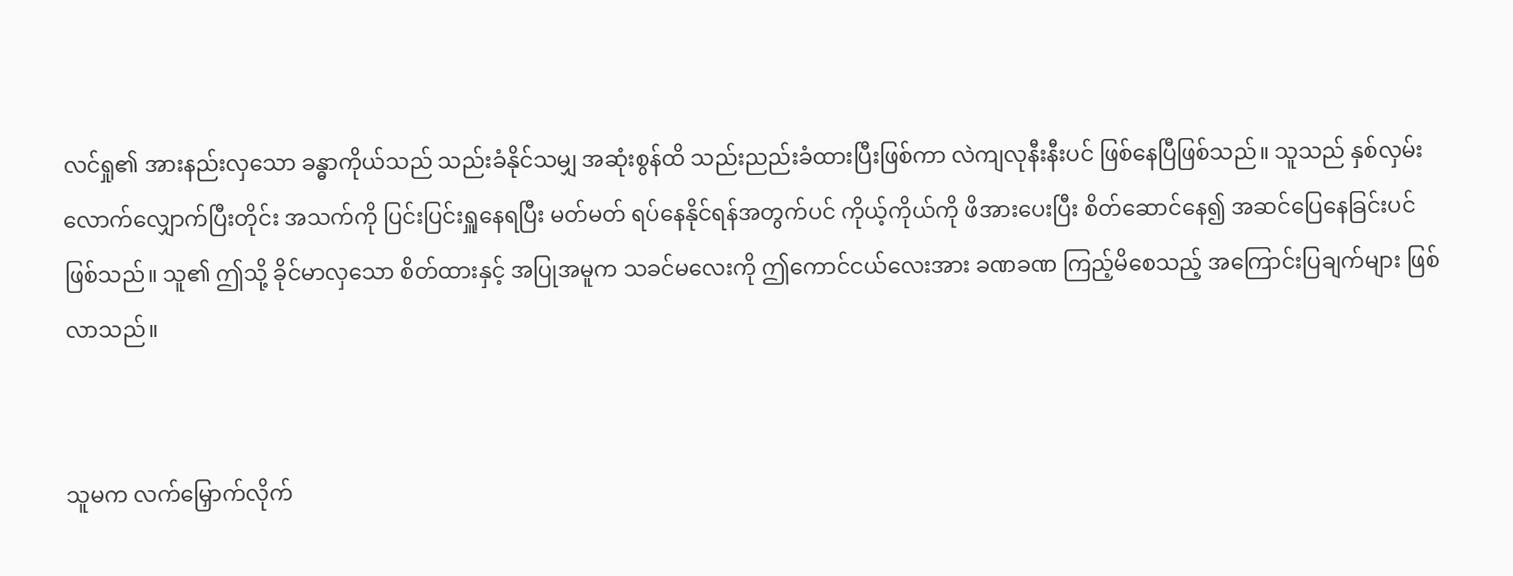လင်ရှု၏ အားနည်းလှသော ခန္ဓာကိုယ်သည် သည်းခံနိုင်သမျှ အဆုံးစွန်ထိ သည်းညည်းခံထားပြီးဖြစ်ကာ လဲကျလုနီးနီးပင် ဖြစ်နေပြီဖြစ်သည်။ သူသည် နှစ်လှမ်းလောက်လျှောက်ပြီးတိုင်း အသက်ကို ပြင်းပြင်းရှူနေရပြီး မတ်မတ် ရပ်နေနိုင်ရန်အတွက်ပင် ကိုယ့်ကိုယ်ကို ဖိအားပေးပြီး စိတ်ဆောင်နေ၍ အဆင်ပြေနေခြင်းပင် ဖြစ်သည်။ သူ၏ ဤသို့ ခိုင်မာလှသော စိတ်ထားနှင့် အပြုအမူက သခင်မလေးကို ဤကောင်ငယ်လေးအား ခဏခဏ ကြည့်မိစေသည့် အကြောင်းပြချက်များ ဖြစ်လာသည်။


သူမက လက်မြှောက်လိုက်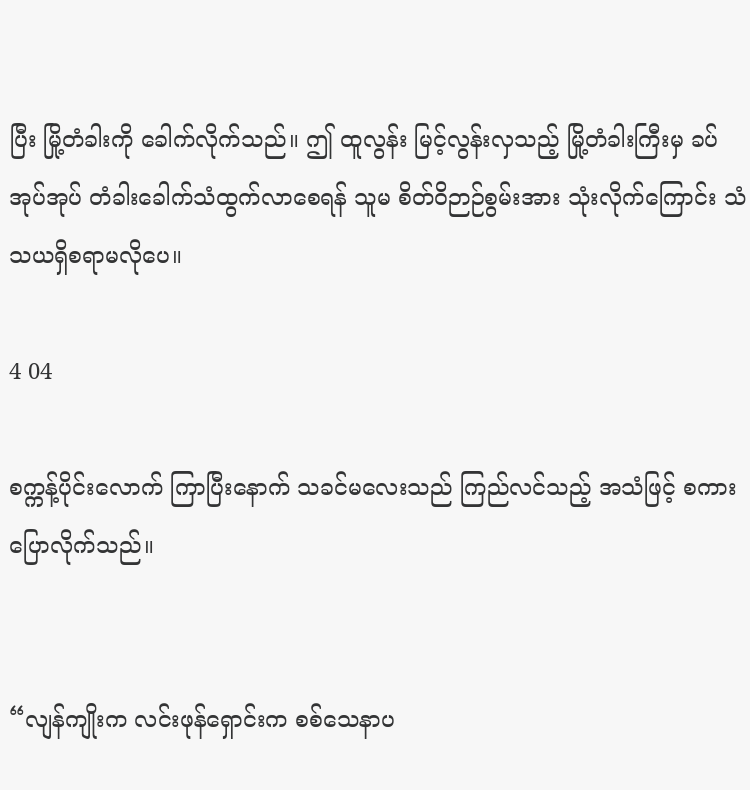ပြီး မြို့တံခါးကို ခေါက်လိုက်သည်။ ဤ ထူလွန်း မြင့်လွန်းလှသည့် မြို့တံခါးကြီးမှ ခပ်အုပ်အုပ် တံခါးခေါက်သံထွက်လာစေရန် သူမ စိတ်ဝိဉာဉ်စွမ်းအား သုံးလိုက်ကြောင်း သံသယရှိစရာမလိုပေ။

4 04

စက္ကန့်ပိုင်းလောက် ကြာပြီးနောက် သခင်မလေးသည် ကြည်လင်သည့် အသံဖြင့် စကားပြောလိုက်သည်။


“လျန်ကျိုးက လင်းဖုန်ရှောင်းက စစ်သေနာပ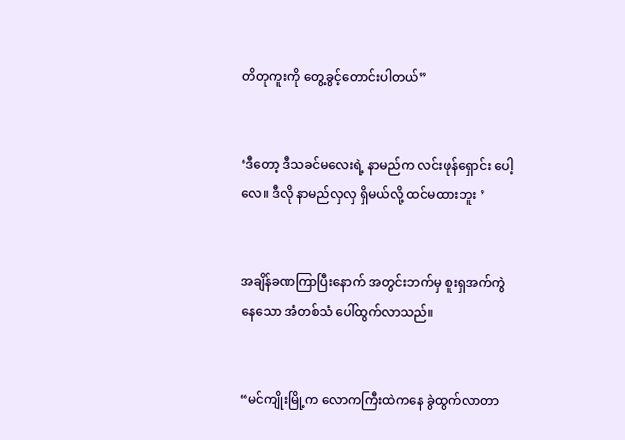တိတုကူးကို တွေ့ခွင့်တောင်းပါတယ်”


‘ဒီတော့ ဒီသခင်မလေးရဲ့ နာမည်က လင်းဖုန်ရှောင်း ပေါ့လေ။ ဒီလို နာမည်လှလှ ရှိမယ်လို့ ထင်မထားဘူး ’


အချိန်ခဏကြာပြီးနောက် အတွင်းဘက်မှ စူးရှအက်ကွဲနေသော အံတစ်သံ ပေါ်ထွက်လာသည်။


“မင်ကျိုးမြို့က လောကကြီးထဲကနေ ခွဲထွက်လာတာ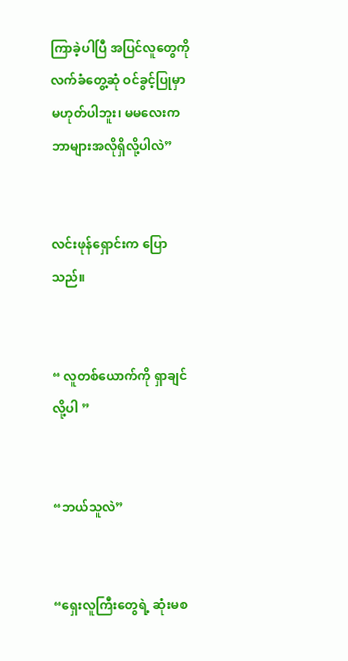ကြာခဲ့ပါပြီ အပြင်လူတွေကို လက်ခံတွေ့ဆုံ ဝင်ခွင့်ပြုမှာ မဟုတ်ပါဘူး၊ မမလေးက ဘာများအလိုရှိလို့ပါလဲ”


လင်းဖုန်ရှောင်းက ပြောသည်။


“ လူတစ်ယောက်ကို ရှာချင်လို့ပါ ”


“ဘယ်သူလဲ”


“ရှေးလူကြီးတွေရဲ့ ဆုံးမစ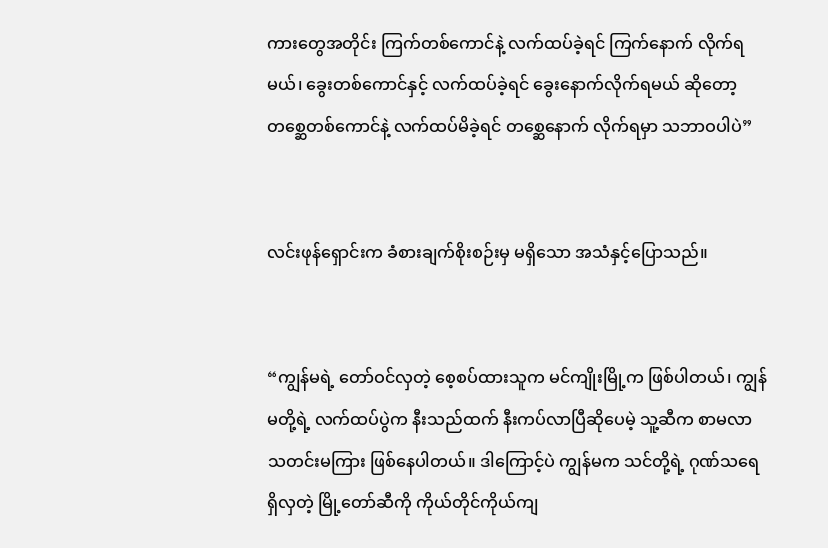ကားတွေအတိုင်း ကြက်တစ်ကောင်နဲ့ လက်ထပ်ခဲ့ရင် ကြက်နောက် လိုက်ရမယ်၊ ခွေးတစ်ကောင်နှင့် လက်ထပ်ခဲ့ရင် ခွေးနောက်လိုက်ရမယ် ဆိုတော့ တစ္ဆေတစ်ကောင်နဲ့ လက်ထပ်မိခဲ့ရင် တစ္ဆေနောက် လိုက်ရမှာ သဘာဝပါပဲ”


လင်းဖုန်ရှောင်းက ခံစားချက်စိုးစဉ်းမှ မရှိသော အသံနှင့်ပြောသည်။


“ကျွန်မရဲ့ တော်ဝင်လှတဲ့ စေ့စပ်ထားသူက မင်ကျိုးမြို့က ဖြစ်ပါတယ်၊ ကျွန်မတို့ရဲ့ လက်ထပ်ပွဲက နီးသည်ထက် နီးကပ်လာပြီဆိုပေမဲ့ သူ့ဆီက စာမလာသတင်းမကြား ဖြစ်နေပါတယ်။ ဒါကြောင့်ပဲ ကျွန်မက သင်တို့ရဲ့ ဂုဏ်သရေရှိလှတဲ့ မြို့တော်ဆီကို ကိုယ်တိုင်ကိုယ်ကျ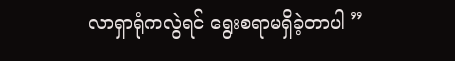လာရှာရုံကလွဲရင် ရွေးစရာမရှိခဲ့တာပါ ”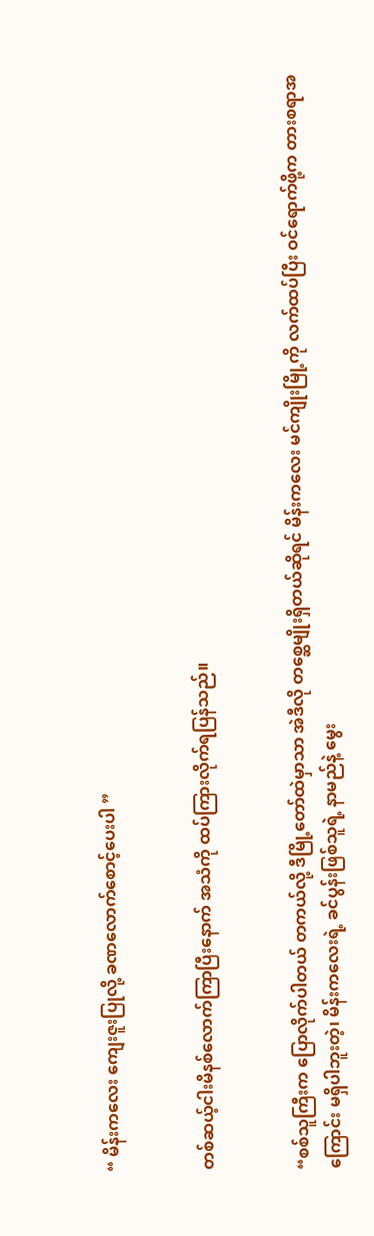“ မိန်းကလေး ကျေးဇူးပြုလို့ ခဏလောက်စောင့်ပေးပါ ”


တစ်ဆယ့်ငါးမိနစ်လောက်ကြာပြီးနောက် အသံကို ထပ်ကြားလိုက်ရပြန်သည်။


“စစ်သူကြီးက ပြောလိုက်ပါတယ် တကယ်လို့ ဒီမြို့တော်ထဲမှာသာ အဲဒီလို တစ္ဆေမျိုးရှိတယ်ဆိုရင် မိန်းကလေး မင်ကျိုးမြို့ကို လက်ထပ်ပြီး ဝင်ရောက်ဖို့က တားစရာအကြောင်း မရှိပါဘူးတဲ့၊ မိန်းကလေးရဲ့ ခင်ပွန်းဖြစ်သူရဲ့ နာမည်နဲ့ မွေး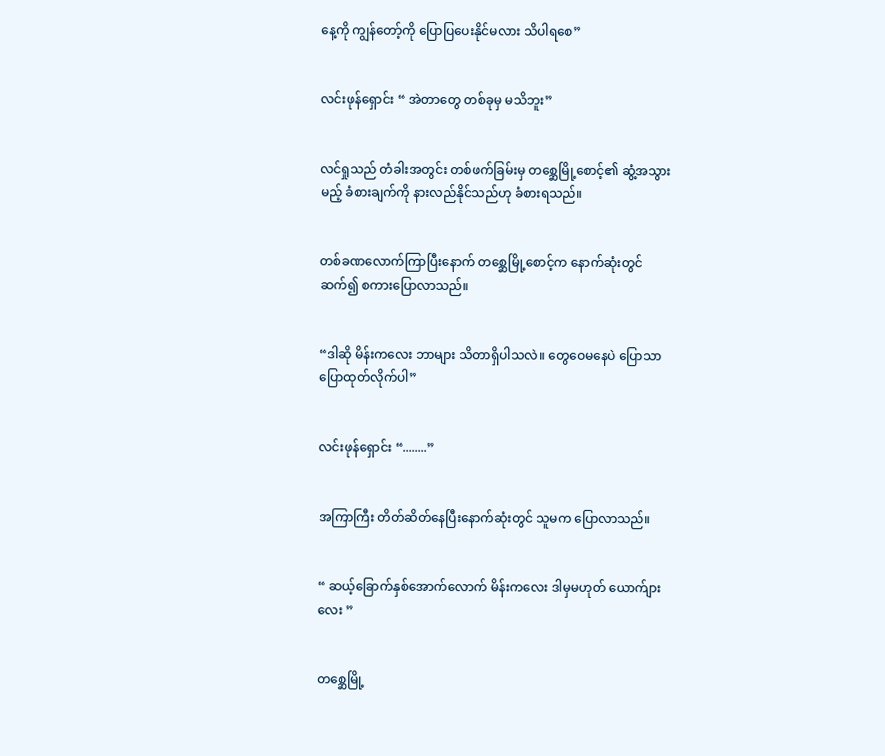နေ့ကို ကျွန်တော့်ကို ပြောပြပေးနိုင်မလား သိပါရစေ”


လင်းဖုန်ရှောင်း “ အဲတာတွေ တစ်ခုမှ မသိဘူး”


လင်ရှုသည် တံခါးအတွင်း တစ်ဖက်ခြမ်းမှ တစ္ဆေမြို့စောင့်၏ ဆွံ့အသွားမည့် ခံစားချက်ကို နားလည်နိုင်သည်ဟု ခံစားရသည်။


တစ်ခဏလောက်ကြာပြီးနောက် တစ္ဆေမြို့စောင့်က နောက်ဆုံးတွင် ဆက်၍ စကားပြောလာသည်။


“ဒါဆို မိန်းကလေး ဘာများ သိတာရှိပါသလဲ။ တွေဝေမနေပဲ ပြောသာ ပြောထုတ်လိုက်ပါ”


လင်းဖုန်ရှောင်း “........”


အကြာကြီး တိတ်ဆိတ်နေပြီးနောက်ဆုံးတွင် သူမက ပြောလာသည်။


“ ဆယ့်ခြောက်နှစ်အောက်လောက် မိန်းကလေး ဒါမှမဟုတ် ယောက်ျားလေး ”


တစ္ဆေမြို့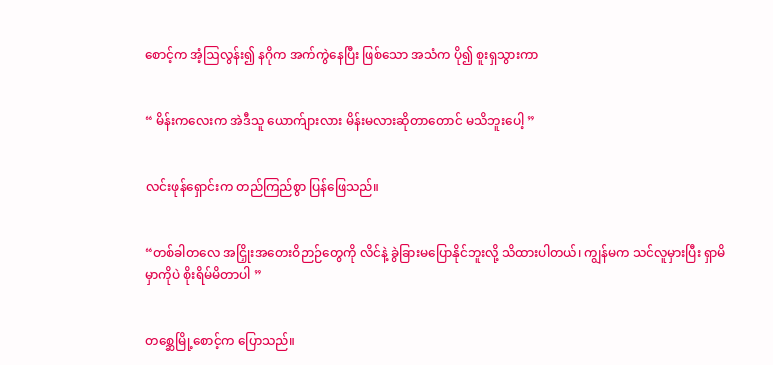စောင့်က အံ့ဩလွန်း၍ နဂိုက အက်ကွဲနေပြီး ဖြစ်သော အသံက ပို၍ စူးရှသွားကာ


“ မိန်းကလေးက အဲဒီသူ ယောက်ျားလား မိန်းမလားဆိုတာတောင် မသိဘူးပေါ့ ”


လင်းဖုန်ရှောင်းက တည်ကြည်စွာ ပြန်ဖြေသည်။


“တစ်ခါတလေ အငြှိုးအတေးဝိဉာဉ်တွေကို လိင်နဲ့ ခွဲခြားမပြောနိုင်ဘူးလို့ သိထားပါတယ်၊ ကျွန်မက သင်လူမှားပြီး ရှာမိမှာကိုပဲ စိုးရိမ်မိတာပါ ”


တစ္ဆေမြို့စောင့်က ပြောသည်။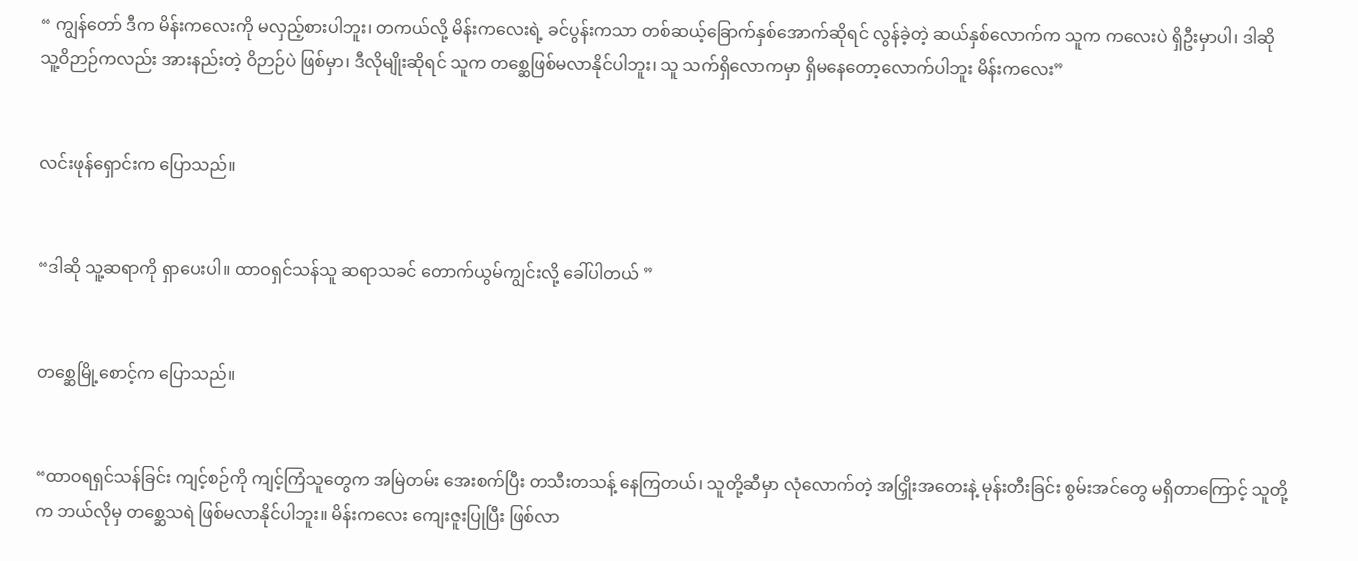“ ကျွန်တော် ဒီက မိန်းကလေးကို မလှည့်စားပါဘူး၊ တကယ်လို့ မိန်းကလေးရဲ့ ခင်ပွန်းကသာ တစ်ဆယ့်ခြောက်နှစ်အောက်ဆိုရင် လွန်ခဲ့တဲ့ ဆယ်နှစ်လောက်က သူက ကလေးပဲ ရှိဦးမှာပါ၊ ဒါဆို သူ့ဝိဉာဉ်ကလည်း အားနည်းတဲ့ ဝိဉာဉ်ပဲ ဖြစ်မှာ၊ ဒီလိုမျိုးဆိုရင် သူက တစ္ဆေဖြစ်မလာနိုင်ပါဘူး၊ သူ သက်ရှိလောကမှာ ရှိမနေတော့လောက်ပါဘူး မိန်းကလေး”


လင်းဖုန်ရှောင်းက ပြောသည်။


“ဒါဆို သူ့ဆရာကို ရှာပေးပါ။ ထာဝရှင်သန်သူ ဆရာသခင် တောက်ယွမ်ကျွင်းလို့ ခေါ်ပါတယ် ”


တစ္ဆေမြို့စောင့်က ပြောသည်။


“ထာဝရရှင်သန်ခြင်း ကျင့်စဉ်ကို ကျင့်ကြံသူတွေက အမြဲတမ်း အေးစက်ပြီး တသီးတသန့် နေကြတယ်၊ သူတို့ဆီမှာ လုံလောက်တဲ့ အငြှိုးအတေးနဲ့ မုန်းတီးခြင်း စွမ်းအင်တွေ မရှိတာကြောင့် သူတို့က ဘယ်လိုမှ တစ္ဆေသရဲ ဖြစ်မလာနိုင်ပါဘူး။ မိန်းကလေး ကျေးဇူးပြုပြီး ဖြစ်လာ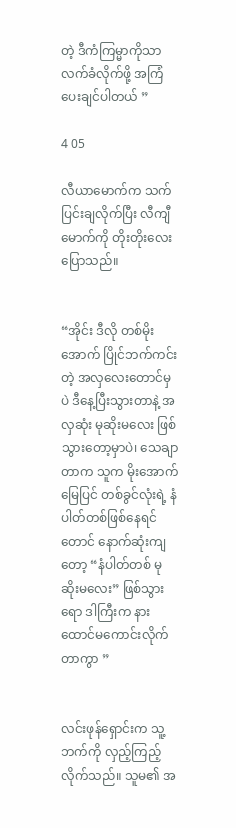တဲ့ ဒီကံကြမ္မာကိုသာ လက်ခံလိုက်ဖို့ အကြံပေးချင်ပါတယ် ”

4 05

လီယာမောက်က သက်ပြင်းချလိုက်ပြီး လီကျီမောက်ကို တိုးတိုးလေး ပြောသည်။


“အိုင်း ဒီလို တစ်မိုးအောက် ပြိုင်ဘက်ကင်းတဲ့ အလှလေးတောင်မှပဲ ဒီနေ့ပြီးသွားတာနဲ့ အလှဆုံး မုဆိုးမလေး ဖြစ်သွားတော့မှာပဲ၊ သေချာတာက သူက မိုးအောက်မြေပြင် တစ်ခွင်လုံးရဲ့ နံပါတ်တစ်ဖြစ်နေရင်တောင် နောက်ဆုံးကျတော့ “နံပါတ်တစ် မုဆိုးမလေး” ဖြစ်သွားရော ဒါကြီးက နားထောင်မကောင်းလိုက်တာကွာ ”


လင်းဖုန်ရှောင်းက သူ့ဘက်ကို လှည့်ကြည့်လိုက်သည်။ သူမ၏ အ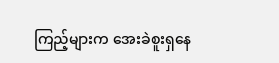ကြည့်များက အေးခဲစူးရှနေ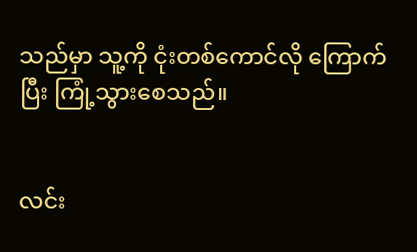သည်မှာ သူ့ကို ငုံးတစ်ကောင်လို ကြောက်ပြီး ကြုံ့သွားစေသည်။


လင်း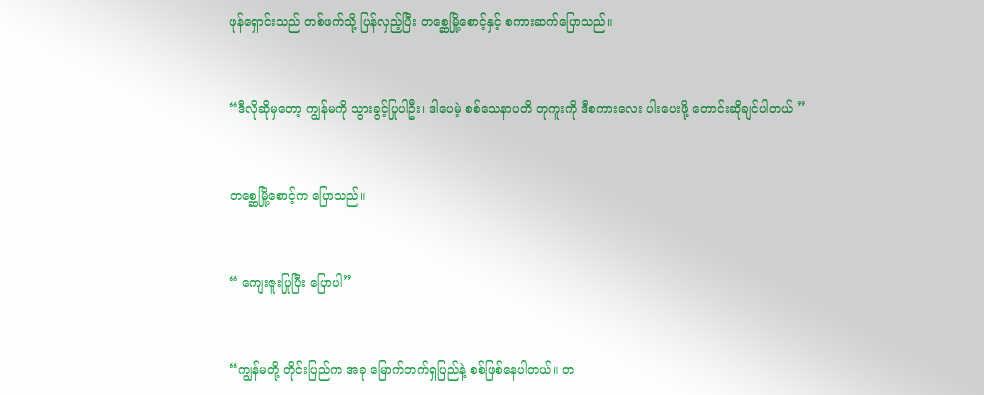ဖုန်ရှောင်းသည် တစ်ဖက်သို့ ပြန်လှည့်ပြီး တစ္ဆေမြို့စောင့်နှင့် စကားဆက်ပြောသည်။


“ဒီလိုဆိုမှတော့ ကျွန်မကို သွားခွင့်ပြုပါဦး၊ ဒါပေမဲ့ စစ်သေနာပတိ တုကူးကို ဒီစကားလေး ပါးပေးဖို့ တောင်းဆိုချင်ပါတယ် ”


တစ္ဆေမြို့စောင့်က ပြောသည်။


“ ကျေးဇူးပြုပြီး ပြောပါ”


“ကျွန်မတို့ တိုင်းပြည်က အခု မြောက်ဘက်ရှပြည်နဲ့ စစ်ဖြစ်နေပါတယ်။ တ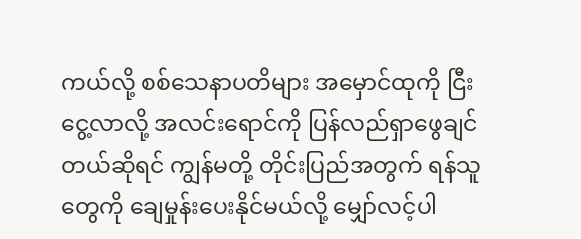ကယ်လို့ စစ်သေနာပတိများ အမှောင်ထုကို ငြီးငွေ့လာလို့ အလင်းရောင်ကို ပြန်လည်ရှာဖွေချင်တယ်ဆိုရင် ကျွန်မတို့ တိုင်းပြည်အတွက် ရန်သူတွေကို ချေမှုန်းပေးနိုင်မယ်လို့ မျှော်လင့်ပါ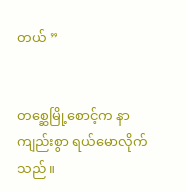တယ် ”


တစ္ဆေမြို့စောင့်က နာကျည်းစွာ ရယ်မောလိုက်သည်။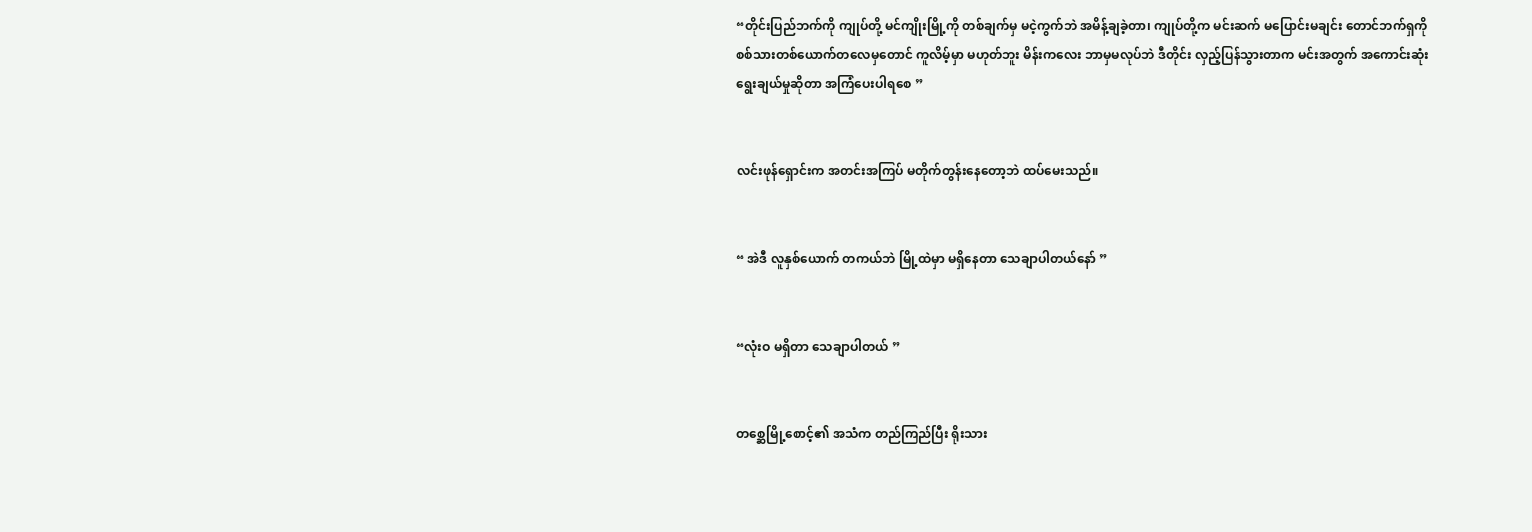“တိုင်းပြည်ဘက်ကို ကျုပ်တို့ မင်ကျိုးမြို့ကို တစ်ချက်မှ မငဲ့ကွက်ဘဲ အမိန့်ချခဲ့တာ၊ ကျုပ်တို့က မင်းဆက် မပြောင်းမချင်း တောင်ဘက်ရှကို စစ်သားတစ်ယောက်တလေမှတောင် ကူလိမ့်မှာ မဟုတ်ဘူး မိန်းကလေး ဘာမှမလုပ်ဘဲ ဒီတိုင်း လှည့်ပြန်သွားတာက မင်းအတွက် အကောင်းဆုံး ရွေးချယ်မှုဆိုတာ အကြံပေးပါရစေ ”


လင်းဖုန်ရှောင်းက အတင်းအကြပ် မတိုက်တွန်းနေတော့ဘဲ ထပ်မေးသည်။


“ အဲဒီ လူနှစ်ယောက် တကယ်ဘဲ မြို့ထဲမှာ မရှိနေတာ သေချာပါတယ်နော် ”


“လုံးဝ မရှိတာ သေချာပါတယ် ”


တစ္ဆေမြို့စောင့်၏ အသံက တည်ကြည်ပြီး ရိုးသား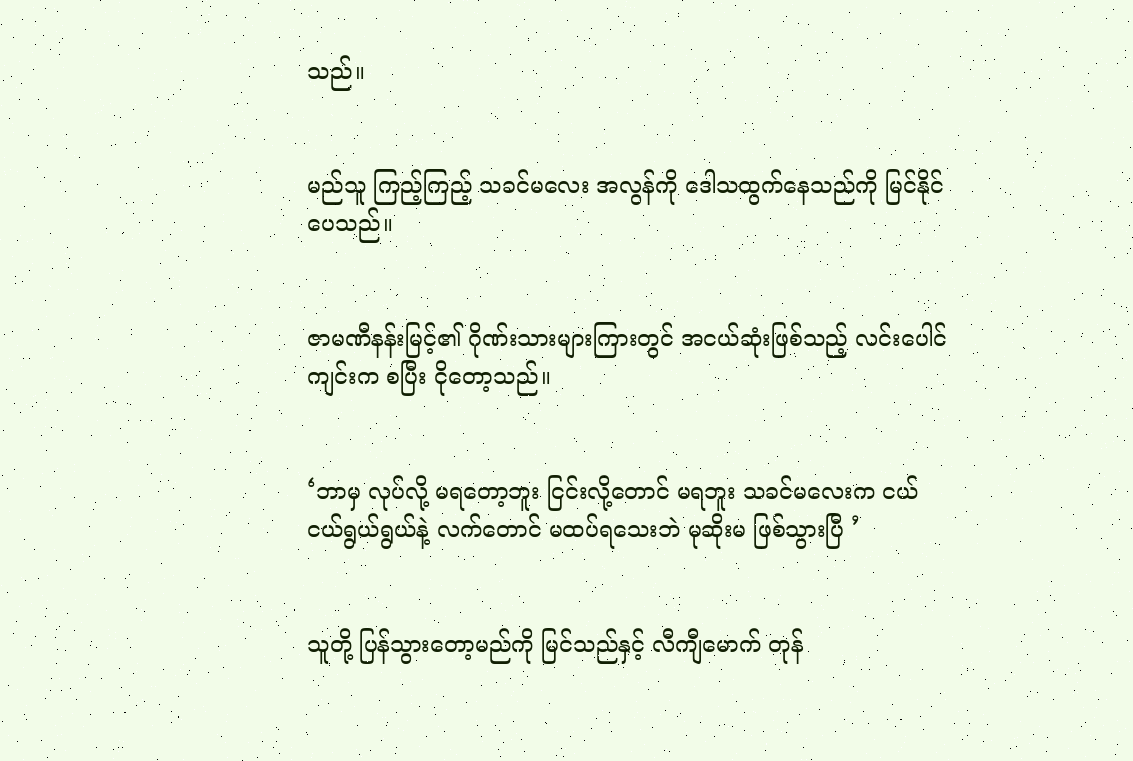သည်။


မည်သူ ကြည့်ကြည့် သခင်မလေး အလွန်ကို ဒေါသထွက်နေသည်ကို မြင်နိုင်ပေသည်။


ဇာမဏီနန်းမြင့်၏ ဂိုဏ်းသားများကြားတွင် အငယ်ဆုံးဖြစ်သည့် လင်းပေါင်ကျင်းက စပြီး ငိုတော့သည်။


‘ဘာမှ လုပ်လို့ မရတော့ဘူး ငြင်းလို့တောင် မရဘူး သခင်မလေးက ငယ်ငယ်ရွယ်ရွယ်နဲ့ လက်တောင် မထပ်ရသေးဘဲ မုဆိုးမ ဖြစ်သွားပြီ ’


သူတို့ ပြန်သွားတော့မည်ကို မြင်သည်နှင့် လီကျီမောက် တုန်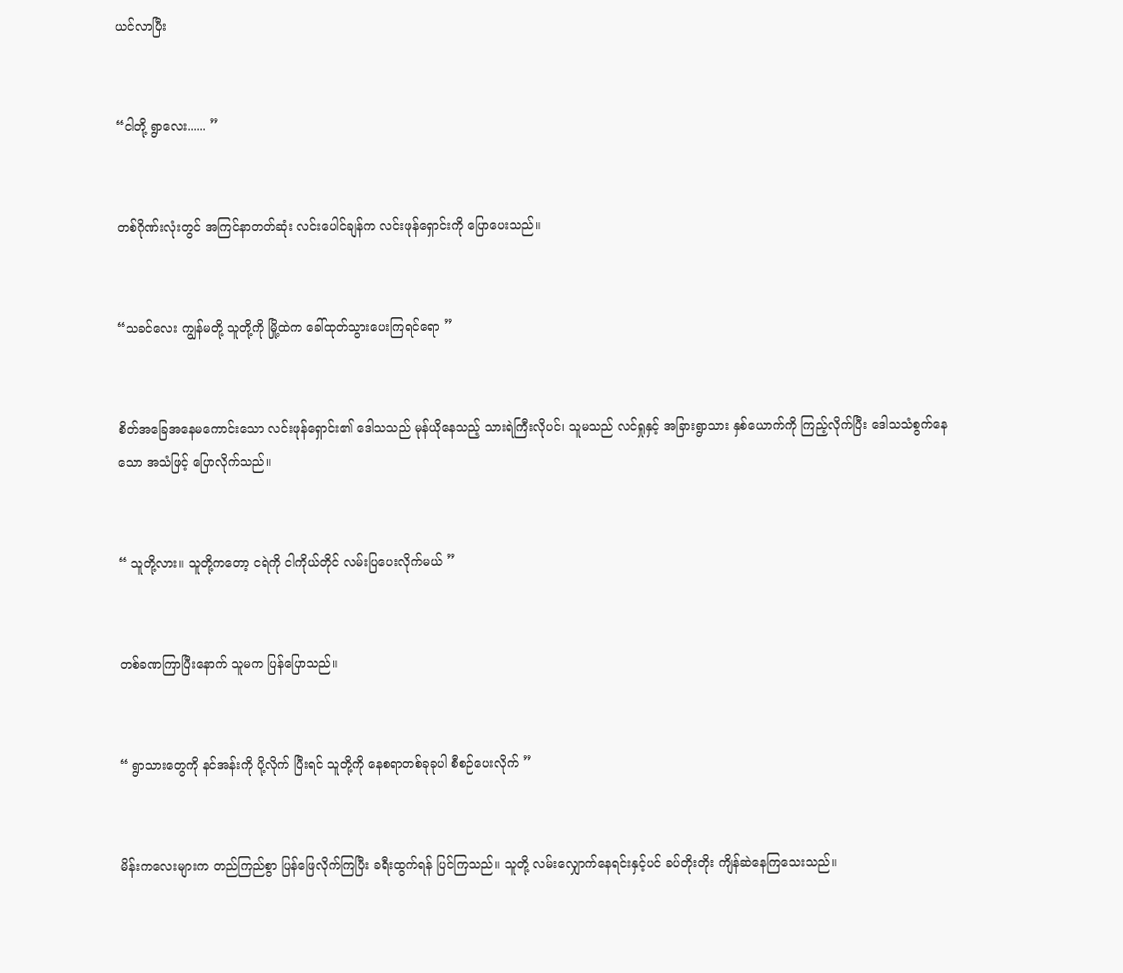ယင်လာပြီး


“ငါတို့ ရွာလေး...... ”


တစ်ဂိုဏ်းလုံးတွင် အကြင်နာတတ်ဆုံး လင်းပေါင်ချန်က လင်းဖုန်ရှောင်းကို ပြောပေးသည်။


“သခင်လေး ကျွန်မတို့ သူတို့ကို မြို့ထဲက ခေါ်ထုတ်သွားပေးကြရင်ရော ”


စိတ်အခြေအနေမကောင်းသော လင်းဖုန်ရှောင်း၏ ဒေါသသည် မုန်ယိုနေသည့် သားရဲကြီးလိုပင်၊ သူမသည် လင်ရှုနှင့် အခြားရွာသား နှစ်ယောက်ကို ကြည့်လိုက်ပြီး ဒေါသသံစွက်နေသော အသံဖြင့် ပြောလိုက်သည်။


“ သူတို့လား။ သူတို့ကတော့ ငရဲကို ငါကိုယ်တိုင် လမ်းပြပေးလိုက်မယ် ”


တစ်ခဏကြာပြီးနောက် သူမက ပြန်ပြောသည်။


“ ရွာသားတွေကို နင်အန်းကို ပို့လိုက် ပြီးရင် သူတို့ကို နေစရာတစ်ခုခုပါ စီစဉ်ပေးလိုက် ”


မိန်းကလေးများက တည်ကြည်စွာ ပြန်ဖြေလိုက်ကြပြီး ခရီးထွက်ရန် ပြင်ကြသည်။ သူတို့ လမ်းလျှောက်နေရင်းနှင့်ပင် ခပ်တိုးတိုး ကျိန်ဆဲနေကြသေးသည်။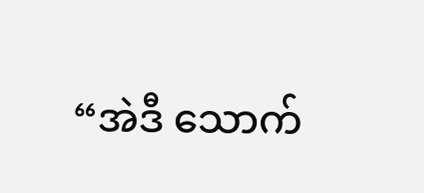“အဲဒီ သောက်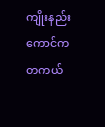ကျိုးနည်းကောင်က တကယ်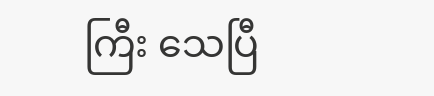ကြီး သေပြီ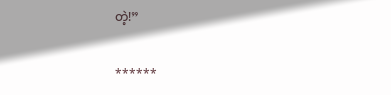တဲ့!”

******